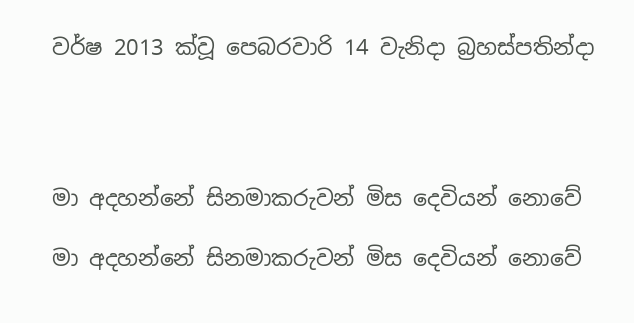වර්ෂ 2013 ක්වූ පෙබරවාරි 14 වැනිදා බ්‍රහස්පතින්දා




මා අදහන්නේ සිනමාකරුවන් මිස දෙවියන් නොවේ

මා අදහන්නේ සිනමාකරුවන් මිස දෙවියන් නොවේ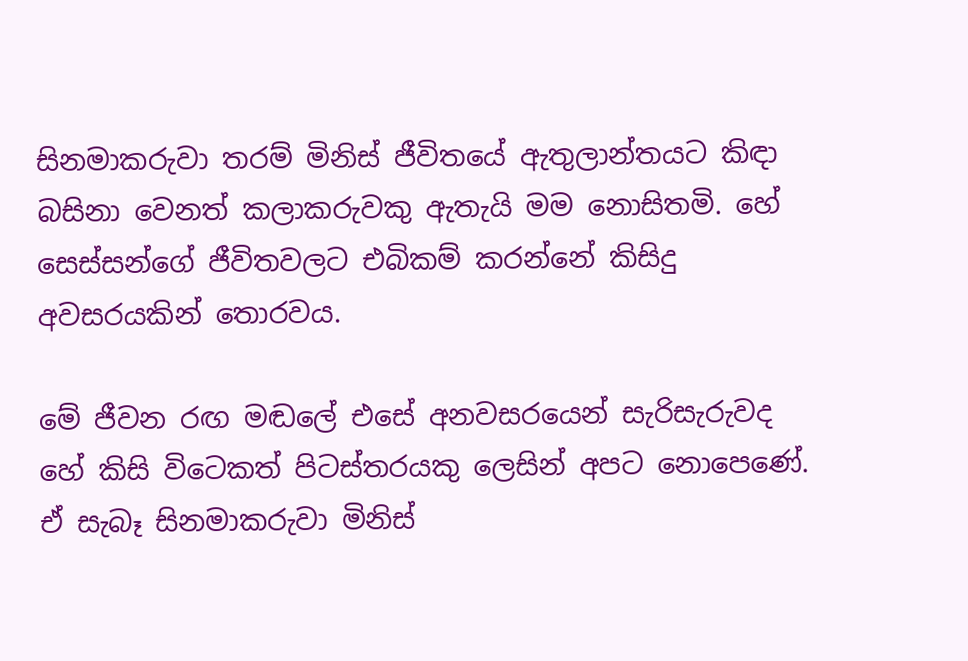සිනමාකරුවා තරම් මිනිස් ජීවිතයේ ඇතුලාන්තයට කිඳා බසිනා වෙනත් කලාකරුවකු ඇතැයි මම නොසිතමි. හේ සෙස්සන්ගේ ජීවිතවලට එබිකම් කරන්නේ කිසිදු අවසරයකින් තොරවය.

මේ ජීවන රඟ මඬලේ එසේ අනවසරයෙන් සැරිසැරුවද හේ කිසි විටෙකත් පිටස්තරයකු ලෙසින් අපට නොපෙණේ. ඒ සැබෑ සිනමාකරුවා මිනිස්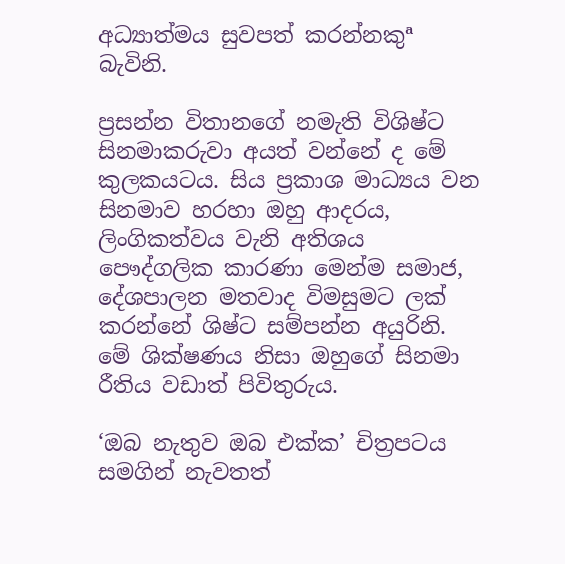අධ්‍යාත්මය සුවපත් කරන්නකුª බැවිනි.

ප්‍රසන්න විතානගේ නමැති විශිෂ්ට සිනමාකරුවා අයත් වන්නේ ද මේ කුලකයටය. සිය ප්‍රකාශ මාධ්‍යය වන සිනමාව හරහා ඔහු ආදරය, ලිංගිකත්වය වැනි අතිශය පෞද්ගලික කාරණා මෙන්ම සමාජ, දේශපාලන මතවාද විමසුමට ලක් කරන්නේ ශිෂ්ට සම්පන්න අයුරිනි. මේ ශික්ෂණය නිසා ඔහුගේ සිනමා රීතිය වඩාත් පිවිතුරුය.

‘ඔබ නැතුව ඔබ එක්ක’ චිත්‍රපටය සමගින් නැවතත්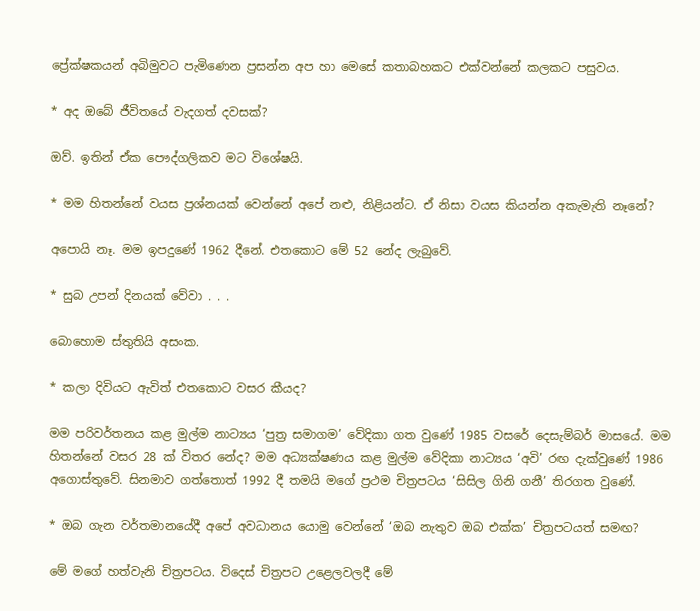ප්‍රේක්ෂකයන් අබිමුවට පැමිණෙන ප්‍රසන්න අප හා මෙසේ කතාබහකට එක්වන්නේ කලකට පසුවය.

* අද ඔබේ ජීවිතයේ වැදගත් දවසක්?

ඔව්. ඉතින් ඒක පෞද්ගලිකව මට විශේෂයි.

* මම හිතන්නේ වයස ප්‍රශ්නයක් වෙන්නේ අපේ නළු, නිළියන්ට. ඒ නිසා වයස කියන්න අකැමැති නෑනේ?

අපොයි නෑ. මම ඉපදුණේ 1962 දීනේ. එතකොට මේ 52 නේද ලැබුවේ.

* සුබ උපන් දිනයක් වේවා . . .

බොහොම ස්තුතියි අසංක.

* කලා දිවියට ඇවිත් එතකොට වසර කීයද?

මම පරිවර්තනය කළ මුල්ම නාට්‍යය ‘පුත්‍ර සමාගම’ වේදිකා ගත වුණේ 1985 වසරේ දෙසැම්බර් මාසයේ. මම හිතන්නේ වසර 28 ක් විතර නේද? මම අධ්‍යක්ෂණය කළ මුල්ම වේදිකා නාට්‍යය ‘අවි’ රඟ දැක්වුණේ 1986 අගොස්තුවේ. සිනමාව ගත්තොත් 1992 දී තමයි මගේ ප්‍රථම චිත්‍රපටය ‘සිසිල ගිනි ගනී’ තිරගත වුණේ.

* ඔබ ගැන වර්තමානයේදී අපේ අවධානය යොමු වෙන්නේ ‘ඔබ නැතුව ඔබ එක්ක’ චිත්‍රපටයත් සමඟ?

මේ මගේ හත්වැනි චිත්‍රපටය. විදෙස් චිත්‍රපට උළෙලවලදී මේ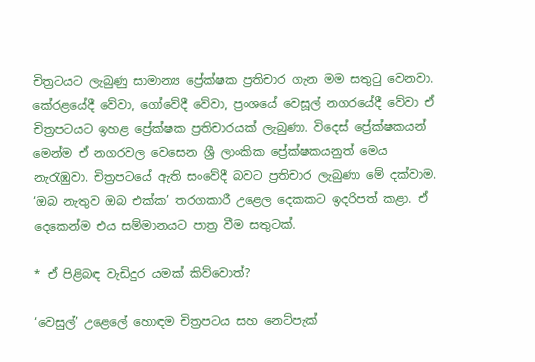චිත්‍රටයට ලැබුණු සාමාන්‍ය ප්‍රේක්ෂක ප්‍රතිචාර ගැන මම සතුටු වෙනවා. කේරළයේදී වේවා, ගෝවේදී වේවා, ප්‍රංශයේ වෙසූල් නගරයේදී වේවා ඒ චිත්‍රපටයට ඉහළ ප්‍රේක්ෂක ප්‍රතිචාරයක් ලැබුණා. විදෙස් ප්‍රේක්ෂකයන් මෙන්ම ඒ නගරවල වෙසෙන ශ්‍රී ලාංකික ප්‍රේක්ෂකයනුත් මෙය නැරැඹුවා. චිත්‍රපටයේ ඇති සංවේදී බවට ප්‍රතිචාර ලැබුණා මේ දක්වාම. ‘ඔබ නැතුව ඔබ එක්ක’ තරගකාරී උළෙල දෙකකට ඉදරිපත් කළා. ඒ දෙකෙන්ම එය සම්මානයට පාත්‍ර වීම සතුටක්.

* ඒ පිළිබඳ වැඩිදුර යමක් කිව්වොත්?

‘වෙසුල්’ උළෙලේ හොඳම චිත්‍රපටය සහ නෙට්පැක්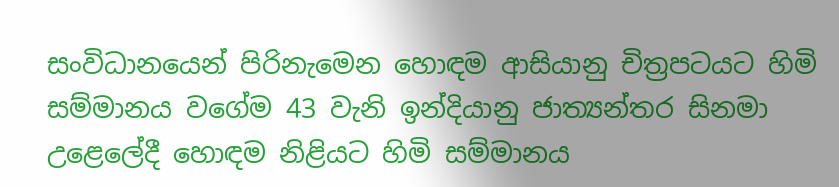සංවිධානයෙන් පිරිනැමෙන හොඳම ආසියානු චිත්‍රපටයට හිමි සම්මානය වගේම 43 වැනි ඉන්දියානු ජාත්‍යන්තර සිනමා උළෙලේදී හොඳම නිළියට හිමි සම්මානය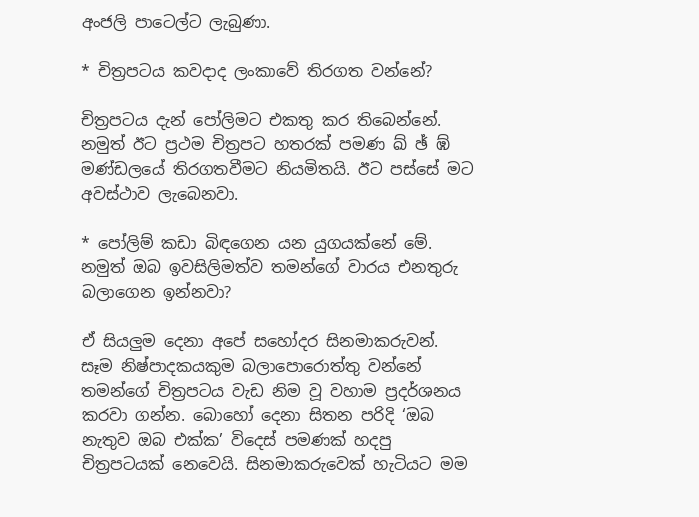අංජලි පාටෙල්ට ලැබුණා.

* චිත්‍රපටය කවදාද ලංකාවේ තිරගත වන්නේ?

චිත්‍රපටය දැන් පෝලිමට එකතු කර තිබෙන්නේ. නමුත් ඊට ප්‍රථම චිත්‍රපට හතරක් පමණ ඛ් ඡ් ඹ් මණ්ඩලයේ තිරගතවීමට නියමිතයි. ඊට පස්සේ මට අවස්ථාව ලැබෙනවා.

* පෝලිම් කඩා බිඳගෙන යන යුගයක්නේ මේ. නමුත් ඔබ ඉවසිලිමත්ව තමන්ගේ වාරය එනතුරු බලාගෙන ඉන්නවා?

ඒ සියලුම දෙනා අපේ සහෝදර සිනමාකරුවන්. සෑම නිෂ්පාදකයකුම බලාපොරොත්තු වන්නේ තමන්ගේ චිත්‍රපටය වැඩ නිම වූ වහාම ප්‍රදර්ශනය කරවා ගන්න. බොහෝ දෙනා සිතන පරිදි ‘ඔබ නැතුව ඔබ එක්ක’ විදෙස් පමණක් හදපු චිත්‍රපටයක් නෙවෙයි. සිනමාකරුවෙක් හැටියට මම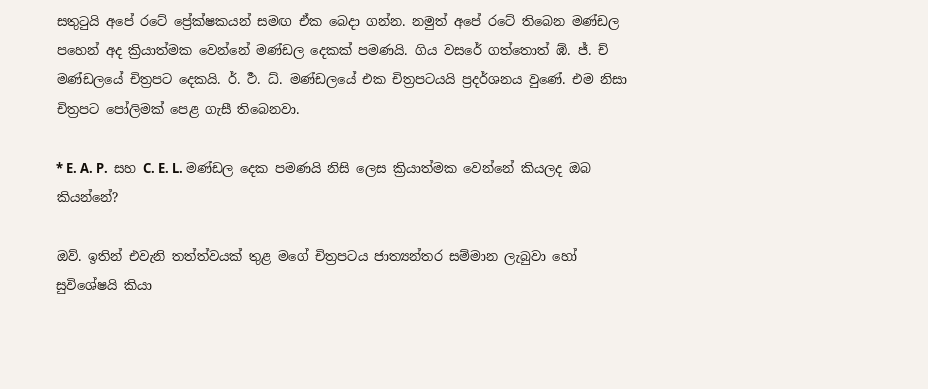සතුටුයි අපේ රටේ ප්‍රේක්ෂකයන් සමඟ ඒක බෙදා ගන්න. නමුත් අපේ රටේ තිබෙන මණ්ඩල පහෙන් අද ක්‍රියාත්මක වෙන්නේ මණ්ඩල දෙකක් පමණයි. ගිය වසරේ ගත්තොත් ඹ්. ජ්. ච් මණ්ඩලයේ චිත්‍රපට දෙකයි. ර්. ර්‍ථ. ධ්. මණ්ඩලයේ එක චිත්‍රපටයයි ප්‍රදර්ශනය වුණේ. එම නිසා චිත්‍රපට පෝලිමක් පෙළ ගැසී තිබෙනවා.

* E. A. P.  සහ C. E. L. මණ්ඩල දෙක පමණයි නිසි ලෙස ක්‍රියාත්මක වෙන්නේ කියලද ඔබ කියන්නේ?

ඔව්. ඉතින් එවැනි තත්ත්වයක් තුළ මගේ චිත්‍රපටය ජාත්‍යන්තර සම්මාන ලැබුවා හෝ සුවිශේෂයි කියා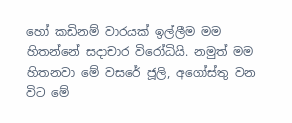හෝ කඩිනම් වාරයක් ඉල්ලීම මම හිතන්නේ සදාචාර විරෝධියි. නමුත් මම හිතනවා මේ වසරේ ජූලි, අගෝස්තු වන විට මේ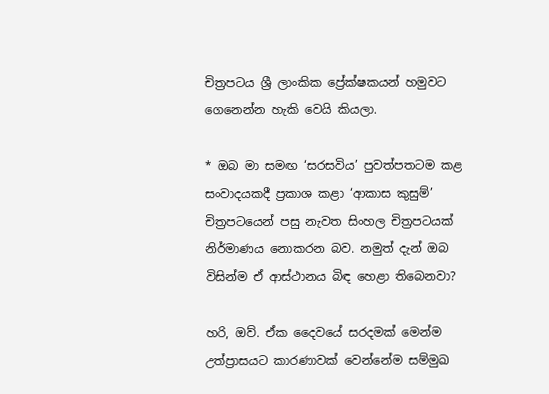චිත්‍රපටය ශ්‍රී ලාංකික ප්‍රේක්ෂකයන් හමුවට ගෙනෙන්න හැකි වෙයි කියලා.

* ඔබ මා සමඟ ‘සරසවිය’ පුවත්පතටම කළ සංවාදයකදී ප්‍රකාශ කළා ‘ආකාස කුසුම්’ චිත්‍රපටයෙන් පසු නැවත සිංහල චිත්‍රපටයක් නිර්මාණය නොකරන බව. නමුත් දැන් ඔබ විසින්ම ඒ ආස්ථානය බිඳ හෙළා තිබෙනවා?

හරි, ඔව්. ඒක දෛවයේ සරදමක් මෙන්ම උත්ප්‍රාසයට කාරණාවක් වෙන්නේම සම්මුඛ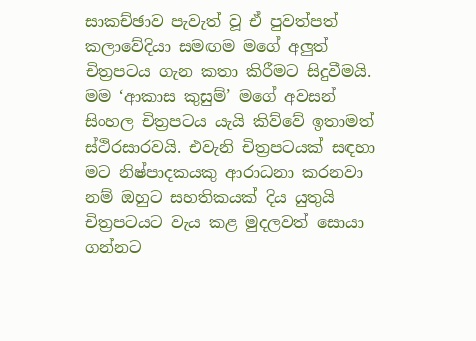සාකච්ඡාව පැවැත් වූ ඒ පුවත්පත් කලාවේදියා සමඟම මගේ අලුත් චිත්‍රපටය ගැන කතා කිරීමට සිදුවීමයි. මම ‘ආකාස කුසුම්’ මගේ අවසන් සිංහල චිත්‍රපටය යැයි කිව්වේ ඉතාමත් ස්ථිරසාරවයි. එවැනි චිත්‍රපටයක් සඳහා මට නිෂ්පාදකයකු ආරාධනා කරනවා නම් ඔහුට සහතිකයක් දිය යුතුයි චිත්‍රපටයට වැය කළ මුදලවත් සොයා ගන්නට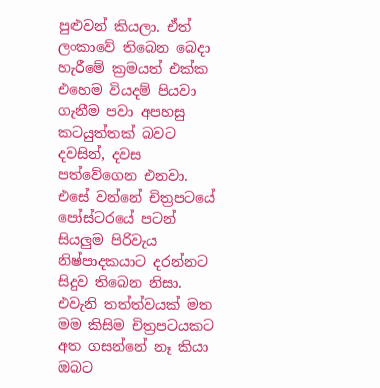පුළුවන් කියලා. ඒත් ලංකාවේ තිබෙන බෙදා හැරීමේ ක්‍රමයත් එක්ක එහෙම වියදම් පියවා ගැනීම පවා අපහසු කටයුත්තක් බවට දවසින්, දවස පත්වේගෙන එනවා. එසේ වන්නේ චිත්‍රපටයේ පෝස්ටරයේ පටන් සියලුම පිරිවැය නිෂ්පාදකයාට දරන්නට සිදුව තිබෙන නිසා. එවැනි තත්ත්වයක් මත මම කිසිම චිත්‍රපටයකට අත ගසන්නේ නෑ කියා ඔබට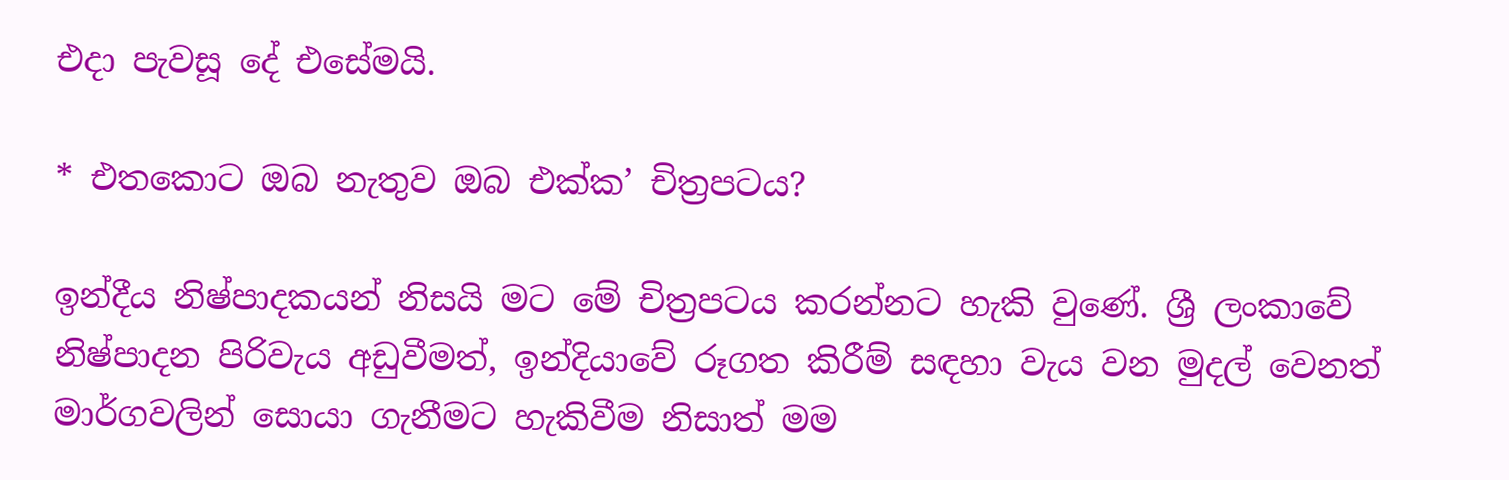එදා පැවසූ දේ එසේමයි.

* එතකොට ඔබ නැතුව ඔබ එක්ක’ චිත්‍රපටය?

ඉන්දීය නිෂ්පාදකයන් නිසයි මට මේ චිත්‍රපටය කරන්නට හැකි වුණේ. ශ්‍රී ලංකාවේ නිෂ්පාදන පිරිවැය අඩුවීමත්, ඉන්දියාවේ රූගත කිරීම් සඳහා වැය වන මුදල් වෙනත් මාර්ගවලින් සොයා ගැනීමට හැකිවීම නිසාත් මම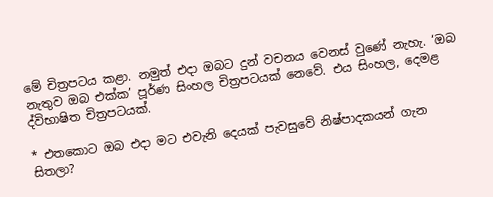මේ චිත්‍රපටය කළා. නමුත් එදා ඔබට දුන් වචනය වෙනස් වුණේ නැහැ. ‘ඔබ නැතුව ඔබ එක්ක’ පූර්ණ සිංහල චිත්‍රපටයක් නෙවේ. එය සිංහල, දෙමළ ද්විභාෂිත චිත්‍රපටයක්.

* එතකොට ඔබ එදා මට එවැනි දෙයක් පැවසුවේ නිෂ්පාදකයන් ගැන සිතලා?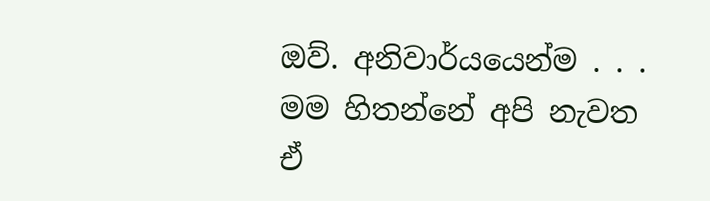ඔව්. අනිවාර්යයෙන්ම . . . මම හිතන්නේ අපි නැවත ඒ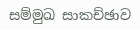සම්මුඛ සාකච්ඡාව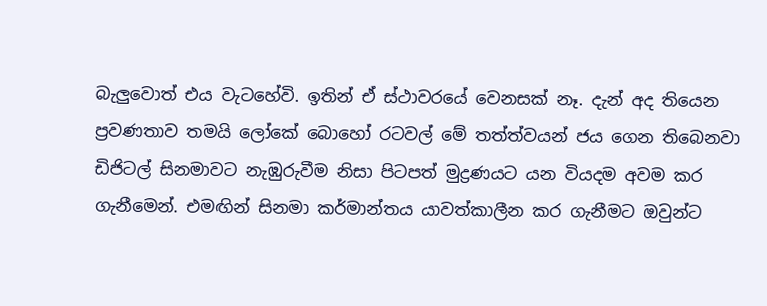බැලුවොත් එය වැටහේවි. ඉතින් ඒ ස්ථාවරයේ වෙනසක් නෑ. දැන් අද තියෙන ප්‍රවණතාව තමයි ලෝකේ බොහෝ රටවල් මේ තත්ත්වයන් ජය ගෙන තිබෙනවා ඩිජිටල් සිනමාවට නැඹුරුවීම නිසා පිටපත් මුද්‍රණයට යන වියදම අවම කර ගැනීමෙන්. එමඟින් සිනමා කර්මාන්තය යාවත්කාලීන කර ගැනීමට ඔවුන්ට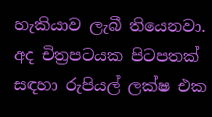හැකියාව ලැබී තියෙනවා. අද චිත්‍රපටයක පිටපතක් සඳහා රුපියල් ලක්ෂ එක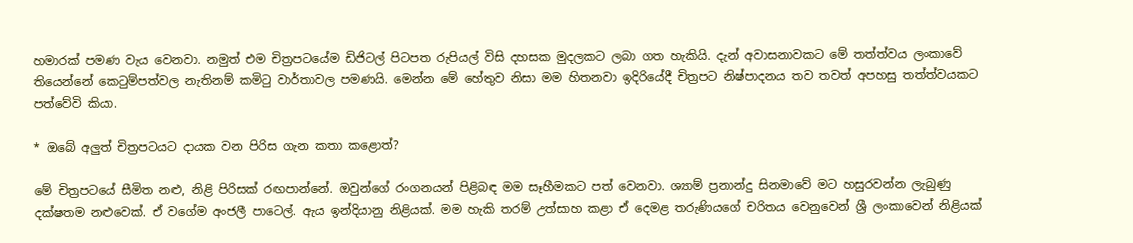හමාරක් පමණ වැය වෙනවා. නමුත් එම චිත්‍රපටයේම ඩිජිටල් පිටපත රුපියල් විසි දහසක මුදලකට ලබා ගත හැකියි. දැන් අවාසනාවකට මේ තත්ත්වය ලංකාවේ තියෙන්නේ කෙටුම්පත්වල නැතිනම් කමිටු වාර්තාවල පමණයි. මෙන්න මේ හේතුව නිසා මම හිතනවා ඉදිරියේදී චිත්‍රපට නිෂ්පාදනය තව තවත් අපහසු තත්ත්වයකට පත්වේවි කියා.

* ඔබේ අලුත් චිත්‍රපටයට දායක වන පිරිස ගැන කතා කළොත්?

මේ චිත්‍රපටයේ සීමිත නළු, නිළි පිරිසක් රඟපාන්නේ. ඔවුන්ගේ රංගනයන් පිළිබඳ මම සෑහීමකට පත් වෙනවා. ශ්‍යාම් ප්‍රනාන්දු සිනමාවේ මට හසුරවන්න ලැබුණු දක්ෂතම නළුවෙක්. ඒ වගේම අංජලී පාටෙල්. ඇය ඉන්දියානු නිළියක්. මම හැකි තරම් උත්සාහ කළා ඒ දෙමළ තරුණියගේ චරිතය වෙනුවෙන් ශ්‍රී ලංකාවෙන් නිළියක්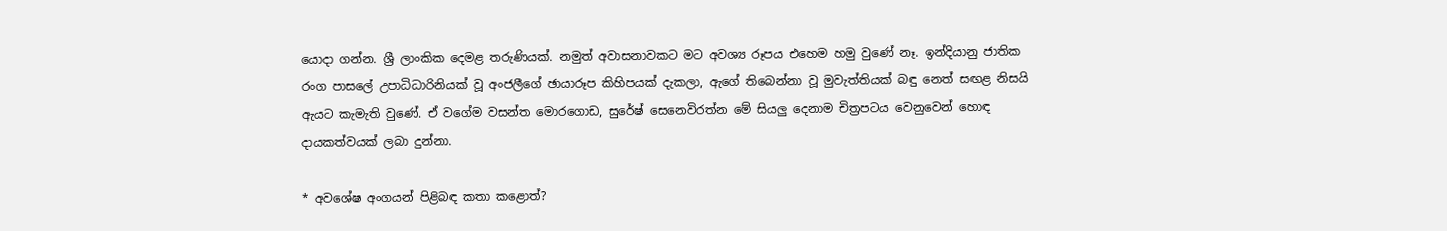යොදා ගන්න. ශ්‍රී ලාංකික දෙමළ තරුණියක්. නමුත් අවාසනාවකට මට අවශ්‍ය රූපය එහෙම හමු වුණේ නෑ. ඉන්දියානු ජාතික රංග පාසලේ උපාධිධාරිනියක් වූ අංජලීගේ ඡායාරූප කිහිපයක් දැකලා, ඇගේ තිබෙන්නා වූ මුවැත්තියක් බඳු නෙත් සඟළ නිසයි ඇයට කැමැති වුණේ. ඒ වගේම වසන්ත මොරගොඩ, සුරේෂ් සෙනෙවිරත්න මේ සියලු දෙනාම චිත්‍රපටය වෙනුවෙන් හොඳ දායකත්වයක් ලබා දුන්නා.

* අවශේෂ අංගයන් පිළිබඳ කතා කළොත්?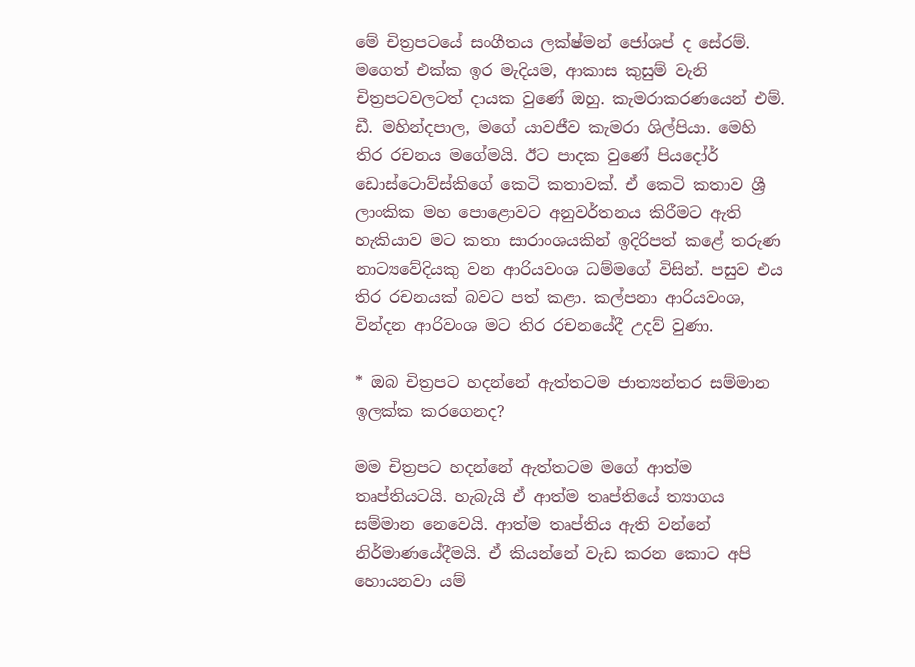මේ චිත්‍රපටයේ සංගීතය ලක්ෂ්මන් ජෝශප් ද සේරම්. මගෙත් එක්ක ඉර මැදියම, ආකාස කුසුම් වැනි චිත්‍රපටවලටත් දායක වුණේ ඔහු. කැමරාකරණයෙන් එම්. ඩී. මහින්දපාල, මගේ යාවජීව කැමරා ශිල්පියා. මෙහි තිර රචනය මගේමයි. ඊට පාදක වුණේ පියදෝර් ඩොස්ටොව්ස්කිගේ කෙටි කතාවක්. ඒ කෙටි කතාව ශ්‍රී ලාංකික මහ පොළොවට අනුවර්තනය කිරීමට ඇති හැකියාව මට කතා සාරාංශයකින් ඉදිරිපත් කළේ තරුණ නාට්‍යවේදියකු වන ආරියවංශ ධම්මගේ විසින්. පසුව එය තිර රචනයක් බවට පත් කළා. කල්පනා ආරියවංශ, වින්දන ආරිවංශ මට තිර රචනයේදී උදව් වුණා.

* ඔබ චිත්‍රපට හදන්නේ ඇත්තටම ජාත්‍යන්තර සම්මාන ඉලක්ක කරගෙනද?

මම චිත්‍රපට හදන්නේ ඇත්තටම මගේ ආත්ම තෘප්තියටයි. හැබැයි ඒ ආත්ම තෘප්තියේ ත්‍යාගය සම්මාන නෙවෙයි. ආත්ම තෘප්තිය ඇති වන්නේ නිර්මාණයේදීමයි. ඒ කියන්නේ වැඩ කරන කොට අපි හොයනවා යම්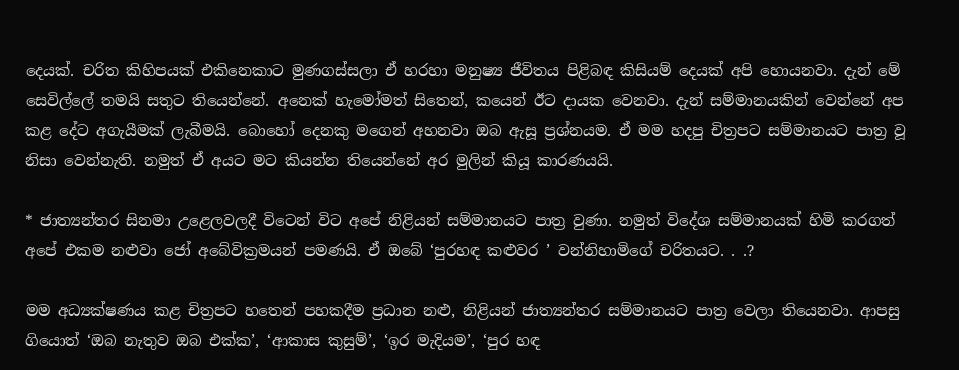දෙයක්. චරිත කිහිපයක් එකිනෙකාට මුණගස්සලා ඒ හරහා මනුෂ්‍ය ජීවිතය පිළිබඳ කිසියම් දෙයක් අපි හොයනවා. දැන් මේ සෙවිල්ලේ තමයි සතුට තියෙන්නේ. අනෙක් හැමෝමත් සිතෙන්, කයෙන් ඊට දායක වෙනවා. දැන් සම්මානයකින් වෙන්නේ අප කළ දේට අගැයීමක් ලැබීමයි. බොහෝ දෙනකු මගෙන් අහනවා ඔබ ඇසූ ප්‍රශ්නයම. ඒ මම හදපු චිත්‍රපට සම්මානයට පාත්‍ර වූ නිසා වෙන්නැති. නමුත් ඒ අයට මට කියන්න තියෙන්නේ අර මුලින් කියූ කාරණයයි.

* ජාත්‍යන්තර සිනමා උළෙලවලදී විටෙන් විට අපේ නිළියන් සම්මානයට පාත්‍ර වුණා. නමුත් විදේශ සම්මානයක් හිමි කරගත් අපේ එකම නළුවා ජෝ අබේවික්‍රමයන් පමණයි. ඒ ඔබේ ‘පුරහඳ කළුවර ’ වන්නිහාමිගේ චරිතයට. . .?

මම අධ්‍යක්ෂණය කළ චිත්‍රපට හතෙන් පහකදීම ප්‍රධාන නළු, නිළියන් ජාත්‍යන්තර සම්මානයට පාත්‍ර වෙලා තියෙනවා. ආපසු ගියොත් ‘ඔබ නැතුව ඔබ එක්ක’, ‘ආකාස කුසුම්’, ‘ඉර මැදියම’, ‘පුර හඳ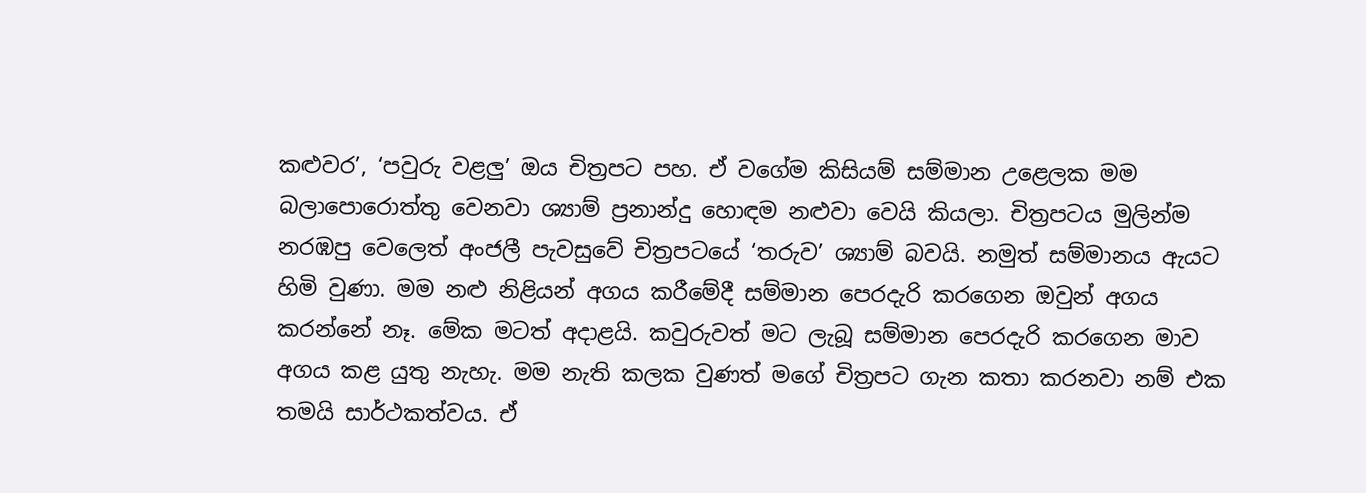කළුවර’, ‘පවුරු වළලු’ ඔය චිත්‍රපට පහ. ඒ වගේම කිසියම් සම්මාන උළෙලක මම බලාපොරොත්තු වෙනවා ශ්‍යාම් ප්‍රනාන්දු හොඳම නළුවා වෙයි කියලා. චිත්‍රපටය මුලින්ම නරඹපු වෙලෙත් අංජලී පැවසුවේ චිත්‍රපටයේ ‘තරුව’ ශ්‍යාම් බවයි. නමුත් සම්මානය ඇයට හිමි වුණා. මම නළු නිළියන් අගය කරීමේදී සම්මාන පෙරදැරි කරගෙන ඔවුන් අගය කරන්නේ නෑ. මේක මටත් අදාළයි. කවුරුවත් මට ලැබූ සම්මාන පෙරදැරි කරගෙන මාව අගය කළ යුතු නැහැ. මම නැති කලක වුණත් මගේ චිත්‍රපට ගැන කතා කරනවා නම් එක තමයි සාර්ථකත්වය. ඒ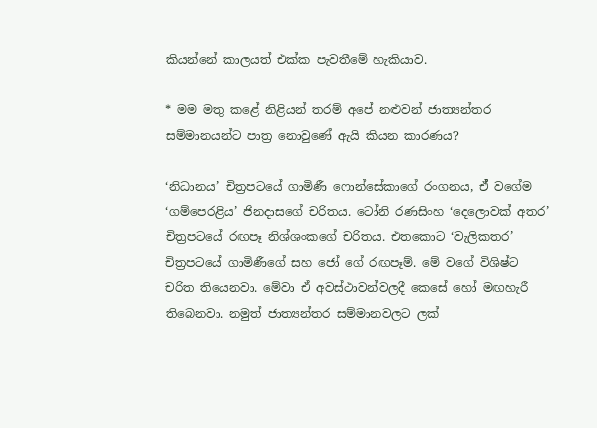කියන්නේ කාලයත් එක්ක පැවතීමේ හැකියාව.

* මම මතු කළේ නිළියන් තරම් අපේ නළුවන් ජාත්‍යන්තර සම්මානයන්ට පාත්‍ර නොවුණේ ඇයි කියන කාරණය?

‘නිධානය’ චිත්‍රපටයේ ගාමිණී ෆොන්සේකාගේ රංගනය, ඒ් වගේම ‘ගම්පෙරළිය’ ජිනදාසගේ චරිතය. ටෝනි රණසිංහ ‘දෙලොවක් අතර’ චිත්‍රපටයේ රඟපෑ නිශ්ශංකගේ චරිතය. එතකොට ‘වැලිකතර’ චිත්‍රපටයේ ගාමිණීගේ සහ ජෝ ගේ රඟපෑම්. මේ වගේ විශිෂ්ට චරිත තියෙනවා. මේවා ඒ අවස්ථාවන්වලදී කෙසේ හෝ මඟහැරී තිබෙනවා. නමුත් ජාත්‍යන්තර සම්මානවලට ලක්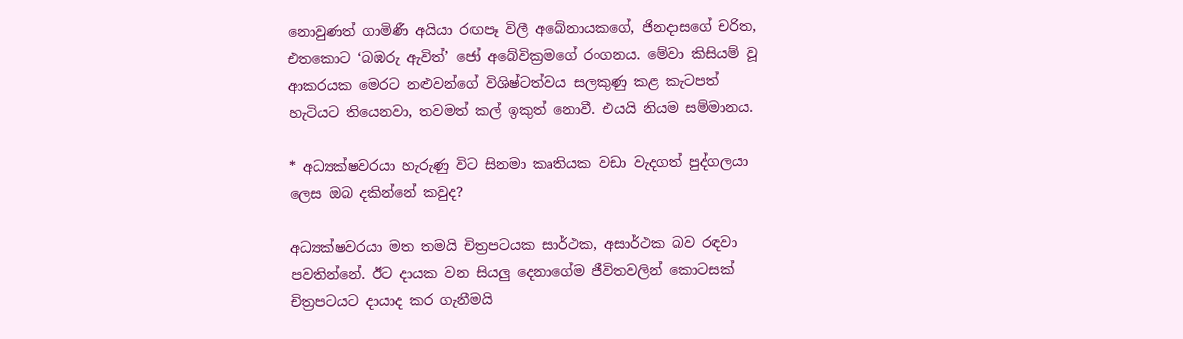නොවුණත් ගාමිණී අයියා රඟපෑ විලී අබේනායකගේ, ජිනදාසගේ චරිත, එතකොට ‘බඹරු ඇවිත්’ ජෝ අබේවික්‍රමගේ රංගනය. මේවා කිසියම් වූ ආකරයක මෙරට නළුවන්ගේ විශිෂ්ටත්වය සලකුණු කළ කැටපත් හැටියට තියෙනවා, තවමත් කල් ඉකුත් නොවී. එයයි නියම සම්මානය.

* අධ්‍යක්ෂවරයා හැරුණු විට සිනමා කෘතියක වඩා වැදගත් පුද්ගලයා ලෙස ඔබ දකින්නේ කවුද?

අධ්‍යක්ෂවරයා මත තමයි චිත්‍රපටයක සාර්ථක, අසාර්ථක බව රඳවා පවතින්නේ. ඊට දායක වන සියලු දෙනාගේම ජීවිතවලින් කොටසක් චිත්‍රපටයට දායාද කර ගැනීමයි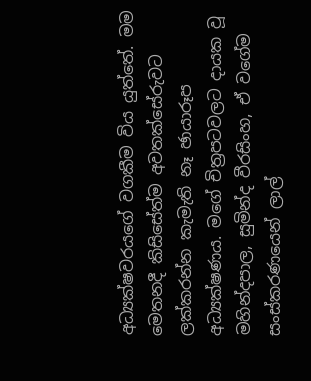අධ්‍යක්ෂවරයගේ වගකීම විය යුත්තේ. මම මෙතනදී කිසිසේත්ම අවතක්සේරුවට ලක්කරන්න කැමැති නෑ ඡායාරූප අධ්‍යක්ෂණය. මගේ චිත්‍රපටවලට දායක වූ මහින්දපාල, සුමින්ද වීරසිංහ, ඒ වගේම සංස්කරණයෙන් ලාල්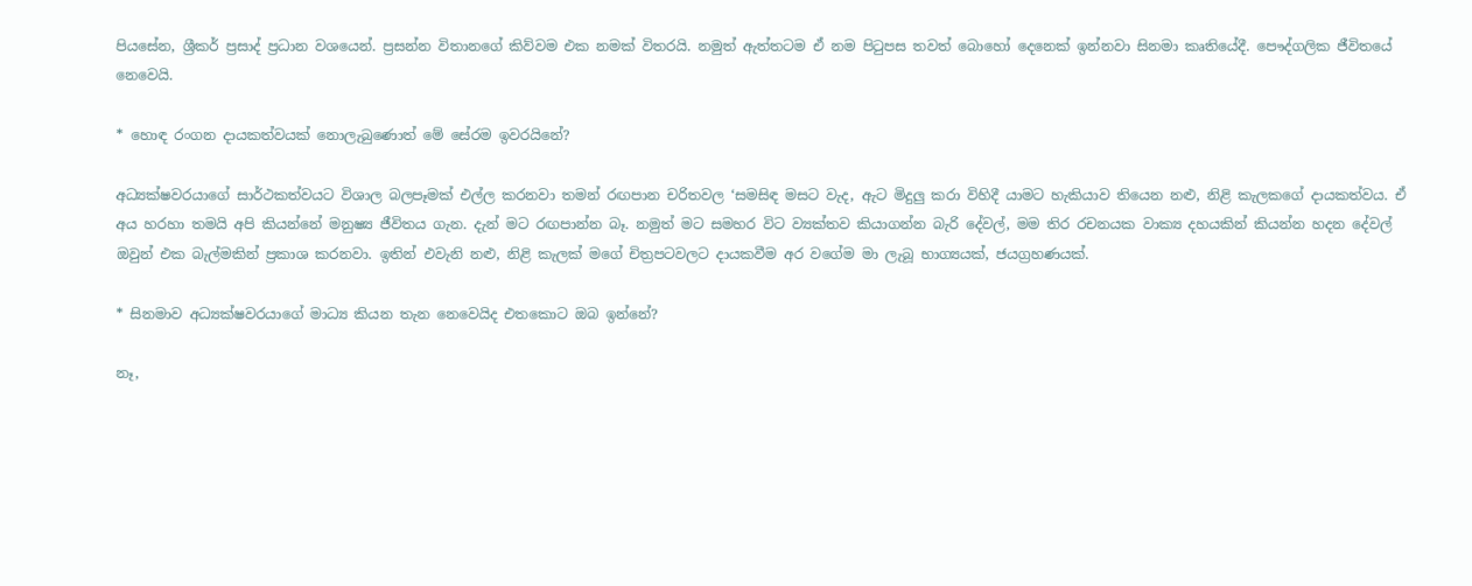පියසේන, ශ්‍රීකර් ප්‍රසාද් ප්‍රධාන වශයෙන්. ප්‍රසන්න විතානගේ කිව්වම එක නමක් විතරයි. නමුත් ඇත්තටම ඒ නම පිටුපස තවත් බොහෝ දෙනෙක් ඉන්නවා සිනමා කෘතියේදී. පෞද්ගලික ජීවිතයේ නෙවෙයි.

* හොඳ රංගන දායකත්වයක් නොලැබුණොත් මේ සේරම ඉවරයිනේ?

අධ්‍යක්ෂවරයාගේ සාර්ථකත්වයට විශාල බලපෑමක් එල්ල කරනවා තමන් රඟපාන චරිතවල ‘සමසිඳ මසට වැද, ඇට මිදුලු කරා විහිදී යාමට හැකියාව තියෙන නළු, නිළි කැලකගේ දායකත්වය. ඒ අය හරහා තමයි අපි කියන්නේ මනුෂ්‍ය ජීවිතය ගැන. දැන් මට රඟපාන්න බෑ. නමුත් මට සමහර විට ව්‍යක්තව කියාගන්න බැරි දේවල්, මම තිර රචනයක වාක්‍ය දහයකින් කියන්න හදන දේවල් ඔවුන් එක බැල්මකින් ප්‍රකාශ කරනවා. ඉතින් එවැනි නළු, නිළි කැලක් මගේ චිත්‍රපටවලට දායකවීම අර වගේම මා ලැබූ භාග්‍යයක්, ජයග්‍රහණයක්.

* සිනමාව අධ්‍යක්ෂවරයාගේ මාධ්‍ය කියන තැන නෙවෙයිද එතකොට ඔබ ඉන්නේ?

නෑ,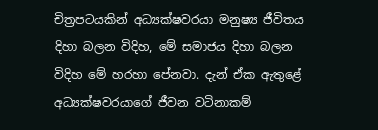චිත්‍රපටයකින් අධ්‍යක්ෂවරයා මනුෂ්‍ය ජීවිතය දිහා බලන විදිහ, මේ සමාජය දිහා බලන විදිහ මේ හරහා පේනවා. දැන් ඒක ඇතුළේ අධ්‍යක්ෂවරයාගේ ජීවන වටිනාකම්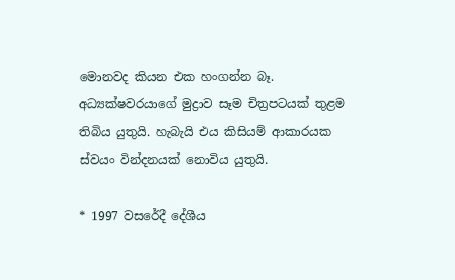මොනවද කියන එක හංගන්න බෑ. අධ්‍යක්ෂවරයාගේ මුද්‍රාව සෑම චිත්‍රපටයක් තුළම තිබිය යුතුයි. හැබැයි එය කිසියම් ආකාරයක ස්වයං වින්දනයක් නොවිය යුතුයි.

* 1997 වසරේදී දේශීය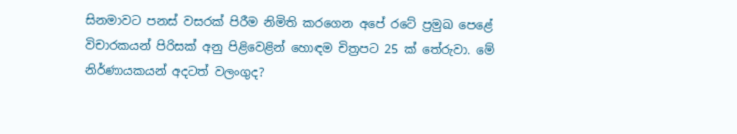සිනමාවට පනස් වසරක් පිරීම නිමිති කරගෙන අපේ රටේ ප්‍රමුඛ පෙළේ විචාරකයන් පිරිසක් අනු පිළිවෙළින් හොඳම චිත්‍රපට 25 ක් තේරුවා. මේ නිර්ණායකයන් අදටත් වලංගුද?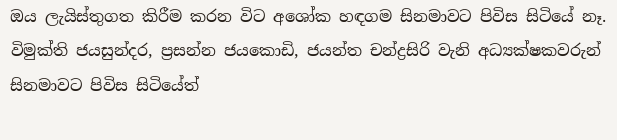ඔය ලැයිස්තුගත කිරීම කරන විට අශෝක හඳගම සිනමාවට පිවිස සිටියේ නෑ. විමුක්ති ජයසුන්දර, ප්‍රසන්න ජයකොඩි, ජයන්ත චන්ද්‍රසිරි වැනි අධ්‍යක්ෂකවරුන් සිනමාවට පිවිස සිටියේත්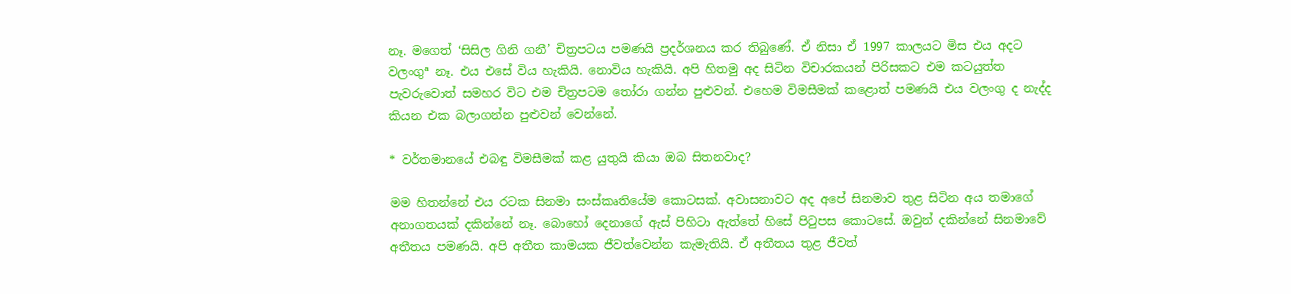නෑ. මගෙත් ‘සිසිල ගිනි ගනී’ චිත්‍රපටය පමණයි ප්‍රදර්ශනය කර තිබුණේ. ඒ නිසා ඒ 1997 කාලයට මිස එය අදට වලංගුª නෑ. එය එසේ විය හැකියි. නොවිය හැකියි. අපි හිතමු අද සිටින විචාරකයන් පිරිසකට එම කටයුත්ත පැවරුවොත් සමහර විට එම චිත්‍රපටම තෝරා ගන්න පුළුවන්. එහෙම විමසීමක් කළොත් පමණයි එය වලංගු ද නැද්ද කියන එක බලාගන්න පුළුවන් වෙන්නේ.

* වර්තමානයේ එබඳු විමසීමක් කළ යුතුයි කියා ඔබ සිතනවාද?

මම හිතන්නේ එය රටක සිනමා සංස්කෘතියේම කොටසක්. අවාසනාවට අද අපේ සිනමාව තුළ සිටින අය තමාගේ අනාගතයක් දකින්නේ නෑ. බොහෝ දෙනාගේ ඇස් පිහිටා ඇත්තේ හිසේ පිටුපස කොටසේ. ඔවුන් දකින්නේ සිනමාවේ අතීතය පමණයි. අපි අතීත කාමයක ජීවත්වෙන්න කැමැතියි. ඒ අතීතය තුළ ජීවත්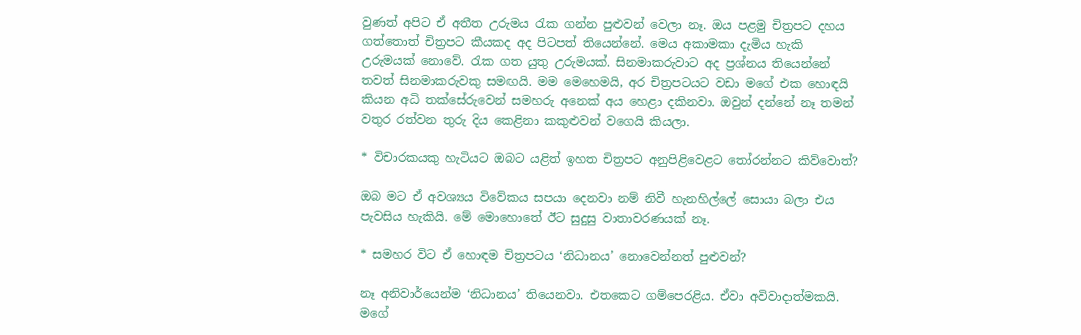වුණත් අපිට ඒ අතීත උරුමය රැක ගන්න පුළුවන් වෙලා නෑ. ඔය පළමු චිත්‍රපට දහය ගත්තොත් චිත්‍රපට කීයකද අද පිටපත් තියෙන්නේ. මෙය අකාමකා දැමිය හැකි උරුමයක් නොවේ. රැක ගත යුතු උරුමයක්. සිනමාකරුවාට අද ප්‍රශ්නය තියෙන්නේ තවත් සිනමාකරුවකු සමඟයි. මම මෙහෙමයි, අර චිත්‍රපටයට වඩා මගේ එක හොඳයි කියන අධි තක්සේරුවෙන් සමහරු අනෙක් අය හෙළා දකිනවා. ඔවුන් දන්නේ නෑ තමන් වතුර රත්වන තුරු දිය කෙළිනා කකුළුවන් වගෙයි කියලා.

* විචාරකයකු හැටියට ඔබට යළිත් ඉහත චිත්‍රපට අනුපිළිවෙළට තෝරන්නට කිව්වොත්?

ඔබ මට ඒ අවශ්‍යය විවේකය සපයා දෙනවා නම් නිවී හැනහිල්ලේ සොයා බලා එය පැවසිය හැකියි. මේ මොහොතේ ඊට සුදුසු වාතාවරණයක් නෑ.

* සමහර විට ඒ හොඳම චිත්‍රපටය ‘නිධානය’ නොවෙන්නත් පුළුවන්?

නෑ අනිවාර්යෙන්ම ‘නිධානය’ තියෙනවා. එතකෙට ගම්පෙරළිය. ඒවා අවිවාදාත්මකයි. මගේ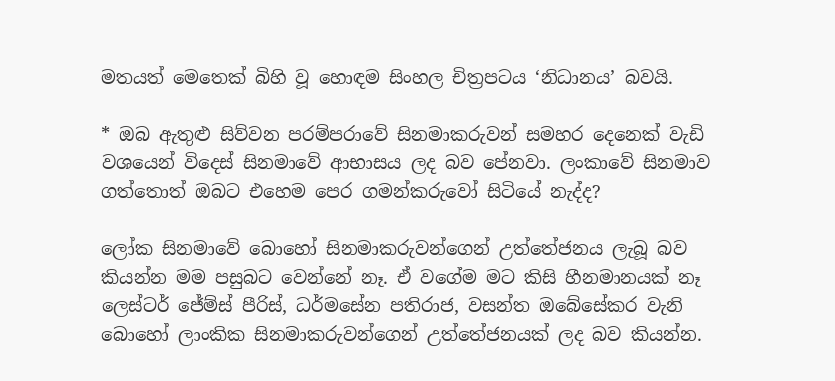මතයත් මෙතෙක් බිහි වූ හොඳම සිංහල චිත්‍රපටය ‘නිධානය’ බවයි.

* ඔබ ඇතුළු සිව්වන පරම්පරාවේ සිනමාකරුවන් සමහර දෙනෙක් වැඩි වශයෙන් විදෙස් සිනමාවේ ආභාසය ලද බව පේනවා. ලංකාවේ සිනමාව ගත්තොත් ඔබට එහෙම පෙර ගමන්කරුවෝ සිටියේ නැද්ද?

ලෝක සිනමාවේ බොහෝ සිනමාකරුවන්ගෙන් උත්තේජනය ලැබූ බව කියන්න මම පසුබට වෙන්නේ නෑ. ඒ වගේම මට කිසි හීනමානයක් නෑ ලෙස්ටර් ජේම්ස් පීරිස්, ධර්මසේන පතිරාජ, වසන්ත ඔබේසේකර වැනි බොහෝ ලාංකික සිනමාකරුවන්ගෙන් උත්තේජනයක් ලද බව කියන්න.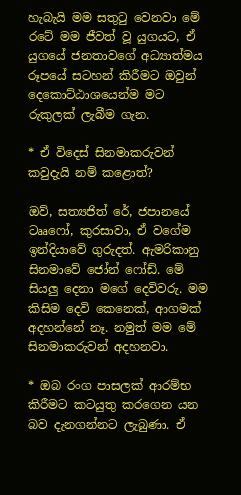හැබැයි මම සතුටු වෙනවා මේ රටේ මම ජීවත් වූ යුගයට, ඒ යුගයේ ජනතාවගේ අධ්‍යාත්මය රූපයේ සටහන් කිරීමට ඔවුන් දෙකොට්ඨාශයෙන්ම මට රුකුලක් ලැබීම ගැන.

* ඒ විදෙස් සිනමාකරුවන් කවුදැයි නම් කළොත්?

ඔව්, සත්‍යජිත් රේ, ජපානයේ ටෲෆෝ, කුරසාවා, ඒ වගේම ඉන්දියාවේ ගුරුදත්. ඇමරිකානු සිනමාවේ ජෝන් ෆෝඩ්. මේ සියලු දෙනා මගේ දෙවිවරු. මම කිසිම දෙවි කෙනෙක්, ආගමක් අදහන්නේ නෑ. නමුත් මම මේ සිනමාකරුවන් අදහනවා.

* ඔබ රංග පාසලක් ආරම්භ කිරීමට කටයුතු කරගෙන යන බව දැනගන්නට ලැබුණා. ඒ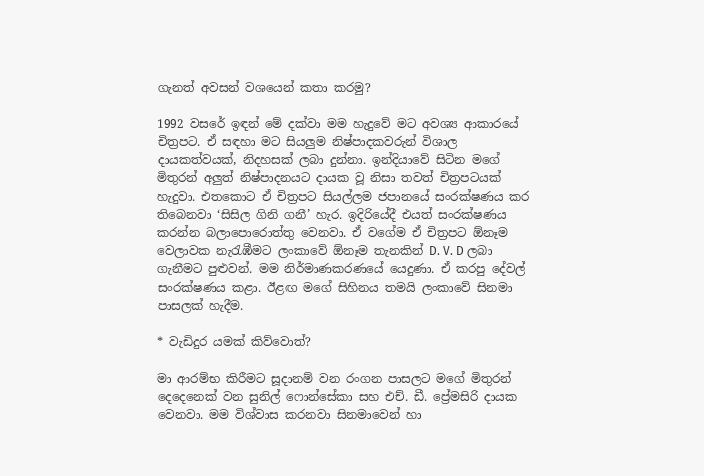ගැනත් අවසන් වශයෙන් කතා කරමු?

1992 වසරේ ඉඳන් මේ දක්වා මම හැදුවේ මට අවශ්‍ය ආකාරයේ චිත්‍රපට. ඒ සඳහා මට සියලුම නිෂ්පාදකවරුන් විශාල දායකත්වයක්, නිදහසක් ලබා දුන්නා. ඉන්දියාවේ සිටින මගේ මිතුරන් අලුත් නිෂ්පාදනයට දායක වූ නිසා තවත් චිත්‍රපටයක් හැදුවා. එතකොට ඒ චිත්‍රපට සියල්ලම ජපානයේ සංරක්ෂණය කර තිබෙනවා ‘සිසිල ගිනි ගනී’ හැර. ඉදිරියේදී එයත් සංරක්ෂණය කරන්න බලාපොරොත්තු වෙනවා. ඒ වගේම ඒ චිත්‍රපට ඕනෑම වෙලාවක නැරැඹීමට ලංකාවේ ඕනෑම තැනකින් D. V. D ලබා ගැනීමට පුළුවන්. මම නිර්මාණකරණයේ යෙදුණා. ඒ කරපු දේවල් සංරක්ෂණය කළා. ඊළඟ මගේ සිහිනය තමයි ලංකාවේ සිනමා පාසලක් හැදීම.

* වැඩිදුර යමක් කිව්වොත්?

මා ආරම්භ කිරීමට සූදානම් වන රංගන පාසලට මගේ මිතුරන් දෙදෙනෙක් වන සුනිල් ෆොන්සේකා සහ එච්. ඩී. ප්‍රේමසිරි දායක වෙනවා. මම විශ්වාස කරනවා සිනමාවෙන් හා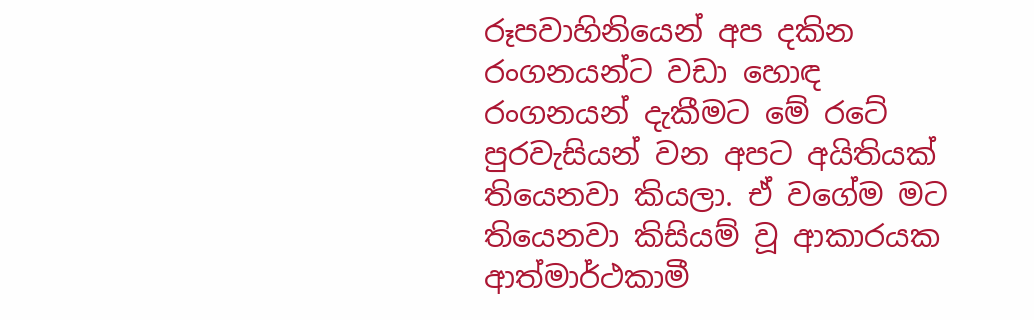රූපවාහිනියෙන් අප දකින රංගනයන්ට වඩා හොඳ රංගනයන් දැකීමට මේ රටේ පුරවැසියන් වන අපට අයිතියක් තියෙනවා කියලා. ඒ වගේම මට තියෙනවා කිසියම් වූ ආකාරයක ආත්මාර්ථකාමී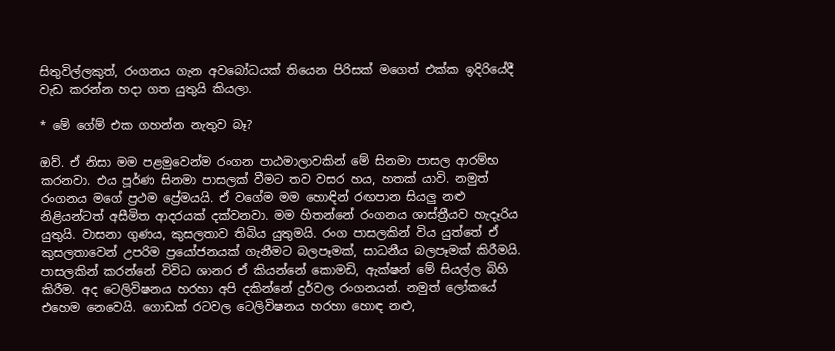සිතුවිල්ලකුත්, රංගනය ගැන අවබෝධයක් තියෙන පිරිසක් මගෙත් එක්ක ඉදිරියේදී වැඩ කරන්න හදා ගත යුතුයි කියලා.

* මේ ගේම් එක ගහන්න නැතුව බෑ?

ඔව්. ඒ නිසා මම පළමුවෙන්ම රංගන පාඨමාලාවකින් මේ සිනමා පාසල ආරම්භ කරනවා. එය පූර්ණ සිනමා පාසලක් වීමට තව වසර හය, හතක් යාවි. නමුත් රංගනය මගේ ප්‍රථම ප්‍රේමයයි. ඒ වගේම මම හොඳින් රඟපාන සියලු නළු නිළියන්ටත් අසීමිත ආදරයක් දක්වනවා. මම හිතන්නේ රංගනය ශාස්ත්‍රීයව හැදෑරිය යුතුයි. වාසනා ගුණය, කුසලතාව තිබිය යුතුමයි. රංග පාසලකින් විය යුත්තේ ඒ කුසලතාවෙන් උපරිම ප්‍රයෝජනයක් ගැනීමට බලපෑමක්, සාධනීය බලපෑමක් කිරීමයි. පාසලකින් කරන්නේ විවිධ ශානර ඒ කියන්නේ කොමඩි, ඇක්ෂන් මේ සියල්ල බිහි කිරීම. අද ටෙලිවිෂනය හරහා අපි දකින්නේ දුර්වල රංගනයන්. නමුත් ලෝකයේ එහෙම නෙවෙයි. ගොඩක් රටවල ටෙලිවිෂනය හරහා හොඳ නළු,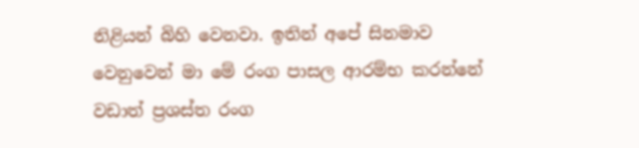නිළියන් බිහි වෙනවා. ඉතින් අපේ සිනමාව වෙනුවෙන් මා මේ රංග පාසල ආරම්භ කරන්නේ වඩාත් ප්‍රශස්ත රංග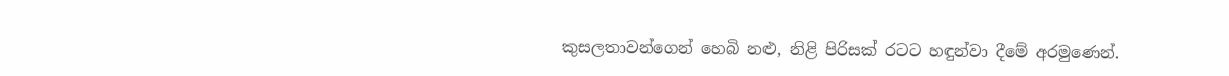කුසලතාවන්ගෙන් හෙබි නළු, නිළි පිරිසක් රටට හඳුන්වා දීමේ අරමුණෙන්.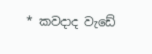* කවදාද වැඩේ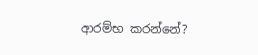ආරම්භ කරන්නේ?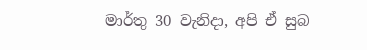මාර්තු 30 වැනිදා, අපි ඒ සුබ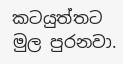කටයුත්තට මුල පුරනවා.